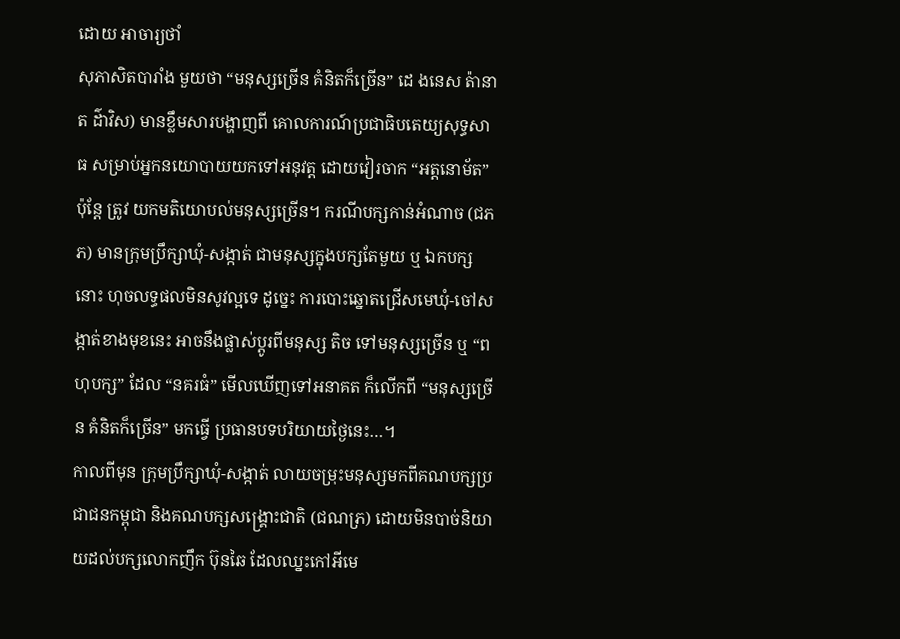ដោយ អាចារ្យថាំ
សុភាសិតបារាំង មួយថា “មនុស្សច្រើន គំនិតក៏ច្រើន” ដេ ងនេស ត៉ានាត ដ៌ាវិស) មានខ្លឹមសារបង្ហាញពី គោលការណ៍ប្រជាធិបតេយ្យសុទ្ធសាធ សម្រាប់អ្នកនយោបាយយកទៅអនុវត្ត ដោយវៀរចាក “អត្តនោម័ត” ប៉ុន្តែ ត្រូវ យកមតិយោបល់មនុស្សច្រើន។ ករណីបក្សកាន់អំណាច (ជភភ) មានក្រុមប្រឹក្សាឃុំ-សង្កាត់ ជាមនុស្សក្នុងបក្សតែមួយ ឬ ឯកបក្សនោះ ហុចលទ្ធផលមិនសូវល្អទេ ដូច្នេះ ការបោះឆ្នោតជ្រើសមេឃុំ-ចៅសង្កាត់ខាងមុខនេះ អាចនឹងផ្លាស់ប្តូរពីមនុស្ស តិច ទៅមនុស្សច្រើន ឬ “ពហុបក្ស” ដែល “នគរធំ” មើលឃើញទៅអនាគត ក៏លើកពី “មនុស្សច្រើន គំនិតក៏ច្រើន” មកធ្វើ ប្រធានបទបរិយាយថ្ងៃនេះ…។
កាលពីមុន ក្រុមប្រឹក្សាឃុំ-សង្កាត់ លាយចម្រុះមនុស្សមកពីគណបក្សប្រជាជនកម្ពុជា និងគណបក្សសង្គ្រោះជាតិ (ជណភ្រ) ដោយមិនបាច់និយាយដល់បក្សលោកញឹក ប៊ុនឆៃ ដែលឈ្នះកៅអីមេ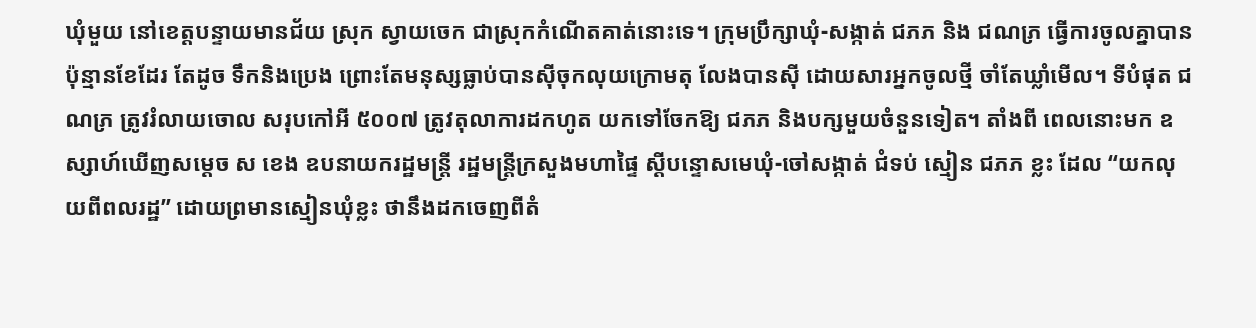ឃុំមួយ នៅខេត្តបន្ទាយមានជ័យ ស្រុក ស្វាយចេក ជាស្រុកកំណើតគាត់នោះទេ។ ក្រុមប្រឹក្សាឃុំ-សង្កាត់ ជភភ និង ជណភ្រ ធ្វើការចូលគ្នាបានប៉ុន្មានខែដែរ តែដូច ទឹកនិងប្រេង ព្រោះតែមនុស្សធ្លាប់បានស៊ីចុកលុយក្រោមតុ លែងបានស៊ី ដោយសារអ្នកចូលថ្មី ចាំតែឃ្លាំមើល។ ទីបំផុត ជណភ្រ ត្រូវរំលាយចោល សរុបកៅអី ៥០០៧ ត្រូវតុលាការដកហូត យកទៅចែកឱ្យ ជភភ និងបក្សមួយចំនួនទៀត។ តាំងពី ពេលនោះមក ឧស្សាហ៍ឃើញសម្តេច ស ខេង ឧបនាយករដ្ឋមន្ត្រី រដ្ឋមន្ត្រីក្រសួងមហាផ្ទៃ ស្តីបន្ទោសមេឃុំ-ចៅសង្កាត់ ជំទប់ ស្មៀន ជភភ ខ្លះ ដែល “យកលុយពីពលរដ្ឋ” ដោយព្រមានស្មៀនឃុំខ្លះ ថានឹងដកចេញពីតំ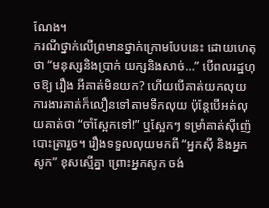ណែង។
ករណីថ្នាក់លើព្រមានថ្នាក់ក្រោមបែបនេះ ដោយហេតុថា “មនុស្សនិងប្រាក់ យក្សនិងសាច់…” បើពលរដ្ឋហុចឱ្យ រឿង អីគាត់មិនយក? ហើយបើគាត់យកលុយ ការងារគាត់ក៏លឿនទៅតាមទឹកលុយ ប៉ុន្តែបើអត់លុយគាត់ថា “ចាំស្អែកទៅ!” ឬស្អែកៗ ទម្រាំគាត់ស៊ីញ៉េបោះត្រារួច។ រឿងទទួលលុយមកពី “អ្នកស៊ី និងអ្នកសូក” ខុសស្មើគ្នា ព្រោះអ្នកសូក ចង់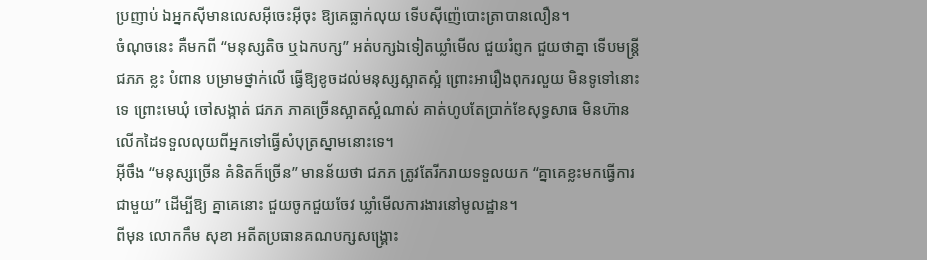ប្រញាប់ ឯអ្នកស៊ីមានលេសអ៊ីចេះអ៊ីចុះ ឱ្យគេធ្លាក់លុយ ទើបស៊ីញ៉េបោះត្រាបានលឿន។
ចំណុចនេះ គឺមកពី “មនុស្សតិច ឬឯកបក្ស” អត់បក្សឯទៀតឃ្លាំមើល ជួយរំព្ញក ជួយថាគ្នា ទើបមន្ត្រី ជភភ ខ្លះ បំពាន បម្រាមថ្នាក់លើ ធ្វើឱ្យខូចដល់មនុស្សស្អាតស្អំ ព្រោះអារឿងពុករលួយ មិនទូទៅនោះទេ ព្រោះមេឃុំ ចៅសង្កាត់ ជភភ ភាគច្រើនស្អាតស្អំណាស់ គាត់ហូបតែប្រាក់ខែសុទ្ធសាធ មិនហ៊ានលើកដៃទទួលលុយពីអ្នកទៅធ្វើសំបុត្រស្នាមនោះទេ។
អ៊ីចឹង “មនុស្សច្រើន គំនិតក៏ច្រើន” មានន័យថា ជភភ ត្រូវតែរីករាយទទួលយក “គ្នាគេខ្លះមកធ្វើការជាមួយ” ដើម្បីឱ្យ គ្នាគេនោះ ជួយចូកជួយចែវ ឃ្លាំមើលការងារនៅមូលដ្ឋាន។
ពីមុន លោកកឹម សុខា អតីតប្រធានគណបក្សសង្គ្រោះ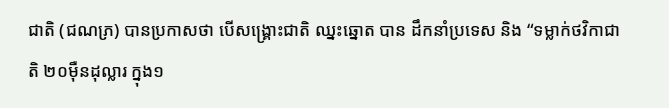ជាតិ (ជណភ្រ) បានប្រកាសថា បើសង្គ្រោះជាតិ ឈ្នះឆ្នោត បាន ដឹកនាំប្រទេស និង “ទម្លាក់ថវិកាជាតិ ២០ម៉ឺនដុល្លារ ក្នុង១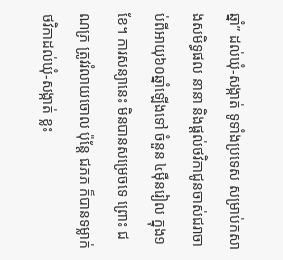ឆ្នាំ” ដល់ឃុំ-សង្កាត់ ទូទាំងប្រទេស សម្រាប់កសាងសមិទ្ធផល នានា និងផ្តល់ថវិកាជូនចាស់ជរាចាប់ពីអាយុ៦០ឆ្នាំឡើងទៅ ចំនួន ៤ម៉ឺនរៀល ក្នុង១ខែ។ ការសន្យានេះ មិនបានសម្រេចទេ ព្រោះ ជណភ្រ ត្រូវរំលាយចោល ប៉ុន្តែ ជភភ ក៏បានទម្លាក់ថវិកាដល់ឃុំ-សង្កាត់ ខ្លះ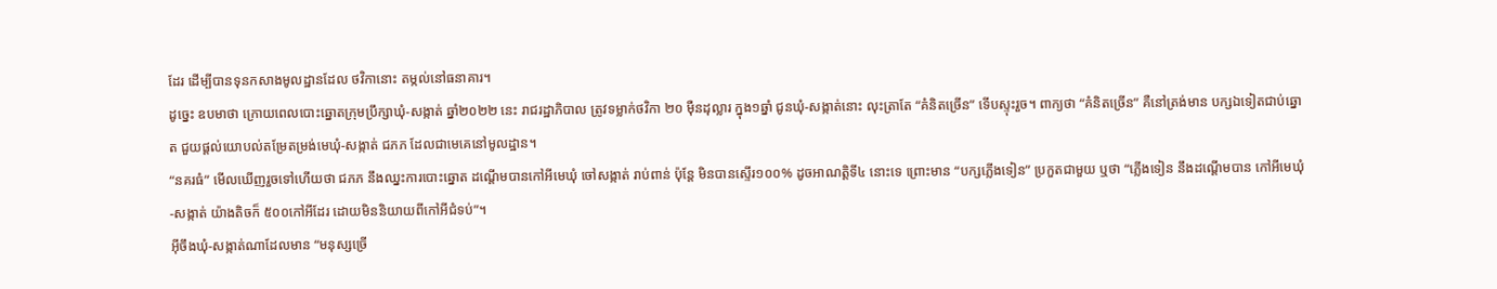ដែរ ដើម្បីបានទុនកសាងមូលដ្ឋានដែល ថវិកានោះ តម្កល់នៅធនាគារ។
ដូច្នេះ ឧបមាថា ក្រោយពេលបោះឆ្នោតក្រុមប្រឹក្សាឃុំ-សង្កាត់ ឆ្នាំ២០២២ នេះ រាជរដ្ឋាភិបាល ត្រូវទម្លាក់ថវិកា ២០ ម៉ឺនដុល្លារ ក្នុង១ឆ្នាំ ជូនឃុំ-សង្កាត់នោះ លុះត្រាតែ “គំនិតច្រើន” ទើបស្ទុះរួច។ ពាក្យថា “គំនិតច្រើន” គឺនៅត្រង់មាន បក្សឯទៀតជាប់ឆ្នោត ជួយផ្តល់យោបល់តម្រែតម្រង់មេឃុំ-សង្កាត់ ជភភ ដែលជាមេគេនៅមូលដ្ឋាន។
“នគរធំ” មើលឃើញរួចទៅហើយថា ជភភ នឹងឈ្នះការបោះឆ្នោត ដណ្តើមបានកៅអីមេឃុំ ចៅសង្កាត់ រាប់ពាន់ ប៉ុន្តែ មិនបានស្ទើរ១០០% ដូចអាណត្តិទី៤ នោះទេ ព្រោះមាន “បក្សភ្លើងទៀន” ប្រកួតជាមួយ ឬថា “ភ្លើងទៀន នឹងដណ្តើមបាន កៅអីមេឃុំ-សង្កាត់ យ៉ាងតិចក៏ ៥០០កៅអីដែរ ដោយមិននិយាយពីកៅអីជំទប់”។
អ៊ីចឹងឃុំ-សង្កាត់ណាដែលមាន “មនុស្សច្រើ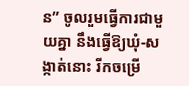ន” ចូលរួមធ្វើការជាមួយគ្នា នឹងធ្វើឱ្យឃុំ-សង្កាត់នោះ រីកចម្រើ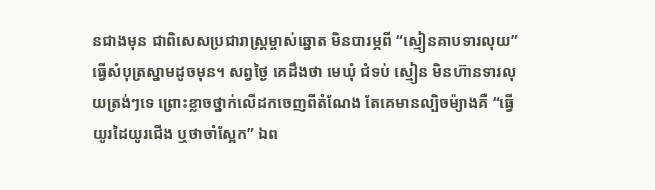នជាងមុន ជាពិសេសប្រជារាស្ត្រម្ចាស់ឆ្នោត មិនបារម្ភពី “ស្មៀនគាបទារលុយ” ធ្វើសំបុត្រស្នាមដូចមុន។ សព្វថ្ងៃ គេដឹងថា មេឃុំ ជំទប់ ស្មៀន មិនហ៊ានទារលុយត្រង់ៗទេ ព្រោះខ្លាចថ្នាក់លើដកចេញពីតំណែង តែគេមានល្បិចម៉្យាងគឺ “ធ្វើយូរដៃយូរជើង ឬថាចាំស្អែក” ឯព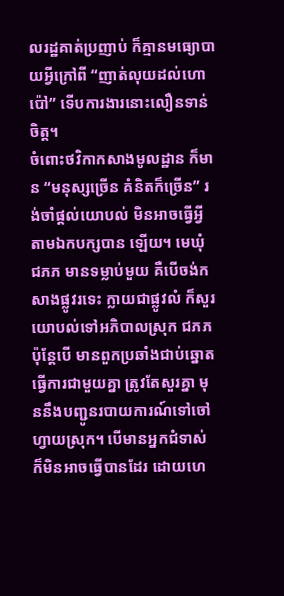លរដ្ឋគាត់ប្រញាប់ ក៏គ្មានមធ្យោបាយអ្វីក្រៅពី “ញាត់លុយដល់ហោប៉ៅ” ទើបការងារនោះលឿនទាន់ចិត្ត។
ចំពោះថវិកាកសាងមូលដ្ឋាន ក៏មាន “មនុស្សច្រើន គំនិតក៏ច្រើន” រង់ចាំផ្តល់យោបល់ មិនអាចធ្វើអ្វីតាមឯកបក្សបាន ឡើយ។ មេឃុំ ជភភ មានទម្លាប់មួយ គឺបើចង់កសាងផ្លូវរទេះ ក្លាយជាផ្លូវលំ ក៏សួរយោបល់ទៅអភិបាលស្រុក ជភភ ប៉ុន្តែបើ មានពួកប្រឆាំងជាប់ឆ្នោត ធ្វើការជាមួយគ្នា ត្រូវតែសួរគ្នា មុននឹងបញ្ជូនរបាយការណ៍ទៅចៅហ្វាយស្រុក។ បើមានអ្នកជំទាស់ ក៏មិនអាចធ្វើបានដែរ ដោយហេ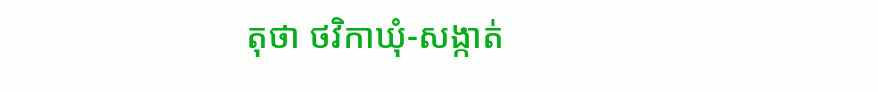តុថា ថវិកាឃុំ-សង្កាត់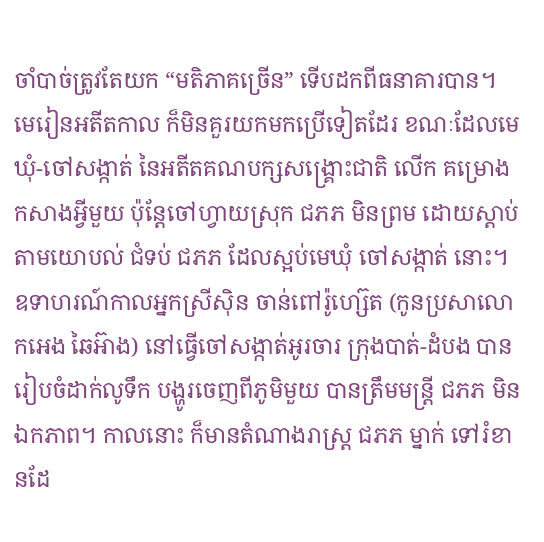ចាំបាច់ត្រូវតែយក “មតិភាគច្រើន” ទើបដកពីធនាគារបាន។
មេរៀនអតីតកាល ក៏មិនគួរយកមកប្រើទៀតដែរ ខណៈដែលមេឃុំ-ចៅសង្កាត់ នៃអតីតគណបក្សសង្គ្រោះជាតិ លើក គម្រោងកសាងអ្វីមួយ ប៉ុន្តែចៅហ្វាយស្រុក ជភភ មិនព្រម ដោយស្តាប់តាមយោបល់ ជំទប់ ជភភ ដែលស្អប់មេឃុំ ចៅសង្កាត់ នោះ។ ឧទាហរណ៍កាលអ្នកស្រីស៊ិន ចាន់ពៅរ៉ូហ្ស៊េត (កូនប្រសាលោកអេង ឆៃអ៊ាង) នៅធ្វើចៅសង្កាត់អូរចារ ក្រុងបាត់-ដំបង បានរៀបចំដាក់លូទឹក បង្ហូរចេញពីភូមិមួយ បានត្រឹមមន្ត្រី ជភភ មិនឯកភាព។ កាលនោះ ក៏មានតំណាងរាស្ត្រ ជភភ ម្នាក់ ទៅរំខានដែ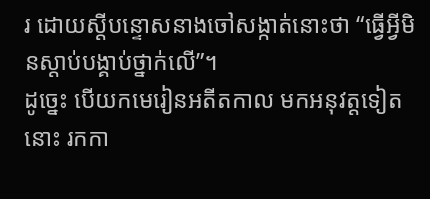រ ដោយស្តីបន្ទោសនាងចៅសង្កាត់នោះថា “ធ្វើអ្វីមិនស្តាប់បង្គាប់ថ្នាក់លើ”។
ដូច្នេះ បើយកមេរៀនអតីតកាល មកអនុវត្តទៀតនោះ រកកា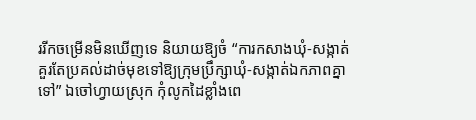ររីកចម្រើនមិនឃើញទេ និយាយឱ្យចំ “ការកសាងឃុំ-សង្កាត់ គួរតែប្រគល់ដាច់មុខទៅឱ្យក្រុមប្រឹក្សាឃុំ-សង្កាត់ឯកភាពគ្នាទៅ” ឯចៅហ្វាយស្រុក កុំលូកដៃខ្លាំងពេ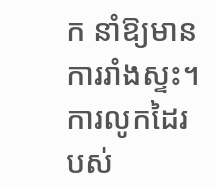ក នាំឱ្យមាន ការរាំងស្ទះ។ ការលូកដៃរបស់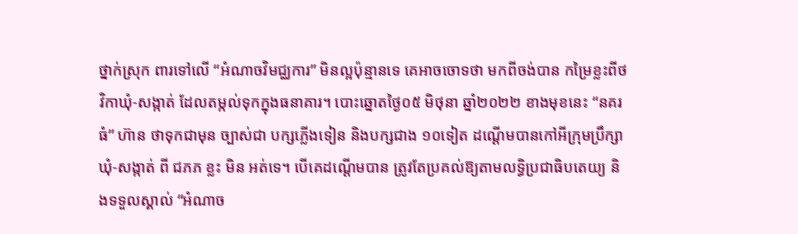ថ្នាក់ស្រុក ពារទៅលើ “អំណាចវិមជ្ឈការ” មិនល្អប៉ុន្មានទេ គេអាចចោទថា មកពីចង់បាន កម្រៃខ្លះពីថវិកាឃុំ-សង្កាត់ ដែលតម្កល់ទុកក្នុងធនាគារ។ បោះឆ្នោតថ្ងៃ០៥ មិថុនា ឆ្នាំ២០២២ ខាងមុខនេះ “នគរធំ” ហ៊ាន ថាទុកជាមុន ច្បាស់ជា បក្សភ្លើងទៀន និងបក្សជាង ១០ទៀត ដណ្តើមបានកៅអីក្រុមប្រឹក្សាឃុំ-សង្កាត់ ពី ជភភ ខ្លះ មិន អត់ទេ។ បើគេដណ្តើមបាន ត្រូវតែប្រគល់ឱ្យតាមលទ្ធិប្រជាធិបតេយ្យ និងទទួលស្គាល់ “អំណាច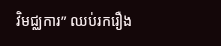វិមជ្ឈការ” ឈប់រករឿង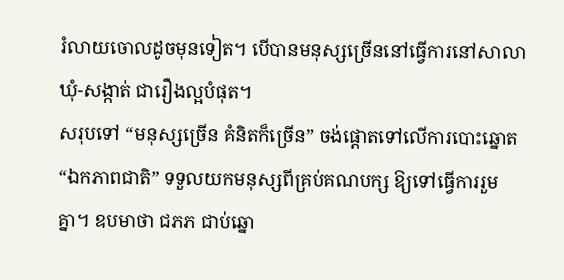រំលាយចោលដូចមុនទៀត។ បើបានមនុស្សច្រើននៅធ្វើការនៅសាលាឃុំ-សង្កាត់ ជារឿងល្អបំផុត។
សរុបទៅ “មនុស្សច្រើន គំនិតក៏ច្រើន” ចង់ផ្តោតទៅលើការបោះឆ្នោត “ឯកភាពជាតិ” ទទួលយកមនុស្សពីគ្រប់គណបក្ស ឱ្យទៅធ្វើការរួមគ្នា។ ឧបមាថា ជភភ ជាប់ឆ្នោ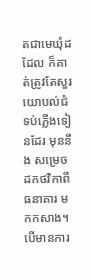តជាមេឃុំដដែល ក៏គាត់ត្រូវតែសួរយោបល់ជំទប់ភ្លើងទៀនដែរ មុននឹង សម្រេចដកថវិកាពីធនាគារ មកកសាង។ បើមានការ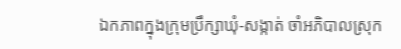ឯកភាពក្នុងក្រុមប្រឹក្សាឃុំ-សង្កាត់ ចាំអភិបាលស្រុក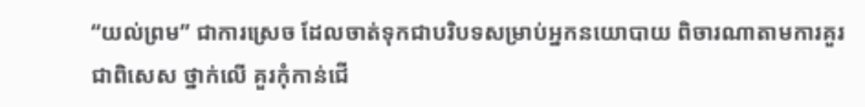“យល់ព្រម” ជាការស្រេច ដែលចាត់ទុកជាបរិបទសម្រាប់អ្នកនយោបាយ ពិចារណាតាមការគួរ ជាពិសេស ថ្នាក់លើ គួរកុំកាន់ជើ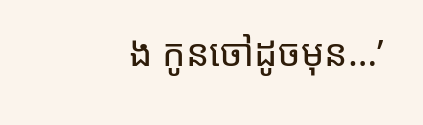ង កូនចៅដូចមុន…’